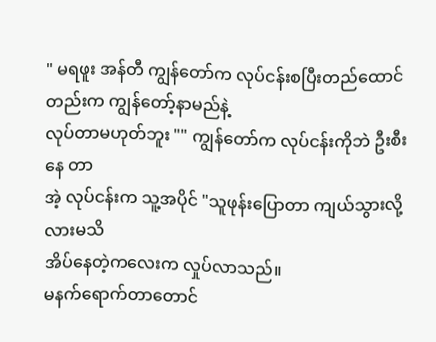" မရဖူး အန်တီ ကျွန်တော်က လုပ်ငန်းစပြီးတည်ထောင်တည်းက ကျွန်တော့်နာမည်နဲ့
လုပ်တာမဟုတ်ဘူး "" ကျွန်တော်က လုပ်ငန်းကိုဘဲ ဦးစီးနေ တာ
အဲ့ လုပ်ငန်းက သူ့အပိုင် "သူဖုန်းပြောတာ ကျယ်သွားလို့လားမသိ
အိပ်နေတဲ့ကလေးက လှုပ်လာသည်။
မနက်ရောက်တာတောင်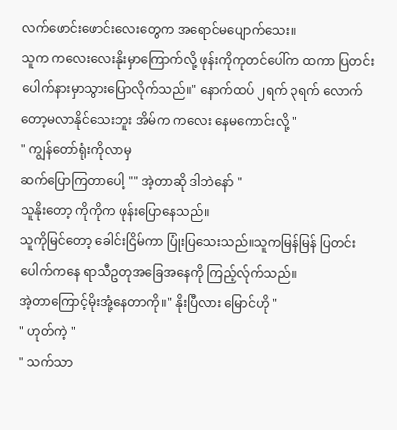လက်ဖောင်းဖောင်းလေးတွေက အရောင်မပျောက်သေး။
သူက ကလေးလေးနိုးမှာကြောက်လို့ ဖုန်းကိုကုတင်ပေါ်က ထကာ ပြတင်းပေါက်နားမှာသွားပြောလိုက်သည်။" နောက်ထပ် ၂ရက် ၃ရက် လောက်တော့မလာနိုင်သေးဘူး အိမ်က ကလေး နေမကောင်းလို့ "
" ကျွန်တော်ရုံးကိုလာမှ
ဆက်ပြောကြတာပေါ့ "" အဲ့တာဆို ဒါဘဲနော် "
သူနိုးတော့ ကိုကိုက ဖုန်းပြောနေသည်။
သူကိုမြင်တော့ ခေါင်းငြိမ်ကာ ပြုံးပြသေးသည်။သူကမြန်မြန် ပြတင်းပေါက်ကနေ ရာသီဥတုအခြေအနေကို ကြည့်လ်ုက်သည်။
အဲ့တာကြောင့်မိုးအုံ့နေတာကို။" နိုးပြီလား မြောင်ဟို "
" ဟုတ်ကဲ့ "
" သက်သာ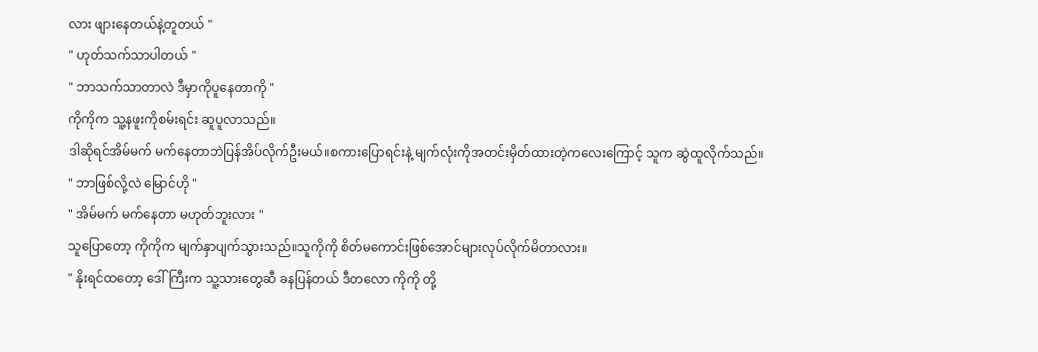လား ဖျားနေတယ်နဲ့တူတယ် "
" ဟုတ်သက်သာပါတယ် "
" ဘာသက်သာတာလဲ ဒီမှာကိုပူနေတာကို "
ကိုကိုက သူ့နဖူးကိုစမ်းရင်း ဆူပူလာသည်။
ဒါဆိုရင်အိမ်မက် မက်နေတာဘဲပြန်အိပ်လိုက်ဦးမယ်။စကားပြောရင်းနဲ့ မျက်လုံးကိုအတင်းမှိတ်ထားတဲ့ကလေးကြောင့် သူက ဆွဲထူလိုက်သည်။
" ဘာဖြစ်လို့လဲ မြောင်ဟို "
" အိမ်မက် မက်နေတာ မဟုတ်ဘူးလား "
သူပြောတော့ ကိုကိုက မျက်နှာပျက်သွားသည်။သူကိုကို စိတ်မကောင်းဖြစ်အောင်များလုပ်လိုက်မိတာလား။
" နိုးရင်ထတော့ ဒေါ်ကြီးက သူ့သားတွေဆီ ခနပြန်တယ် ဒီတလော ကိုကို တို့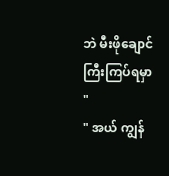ဘဲ မီးဖိုချောင်ကြီးကြပ်ရမှာ "
" အယ် ကျွန်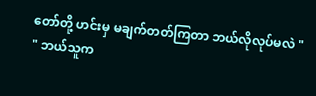တော်တို့ ဟင်းမှ မချက်တတ်ကြတာ ဘယ်လိုလုပ်မလဲ "
" ဘယ်သူက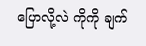ပြောလို့လဲ ကိုကို ချက်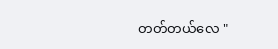တတ်တယ်လေ "